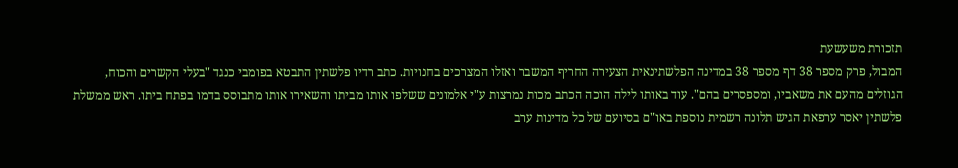תזכורת משעשעת
המבול, פרק מספר 38 דף מספר 38 במדינה הפלשתינאית הצעירה החריף המשבר ואזלו המצרכים בחנויות. כתב רדיו פלשתין התבטא בפומבי כנגד "בעלי הקשרים והכוח, הגוזלים מהעם את משאביו, ומספסרים בהם". עוד באותו לילה הוכה הכתב מכות נמרצות ע"י אלמונים ששלפו אותו מביתו והשאירו אותו מתבוסס בדמו בפתח ביתו. ראש ממשלת פלשתין יאסר ערפאת הגיש תלונה רשמית נוספת באו"ם בסיועם של כל מדינות ערב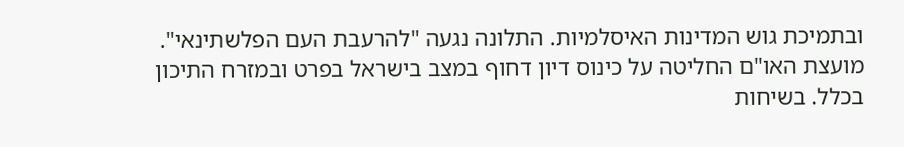ובתמיכת גוש המדינות האיסלמיות. התלונה נגעה "להרעבת העם הפלשתינאי". מועצת האו"ם החליטה על כינוס דיון דחוף במצב בישראל בפרט ובמזרח התיכון בכלל. בשיחות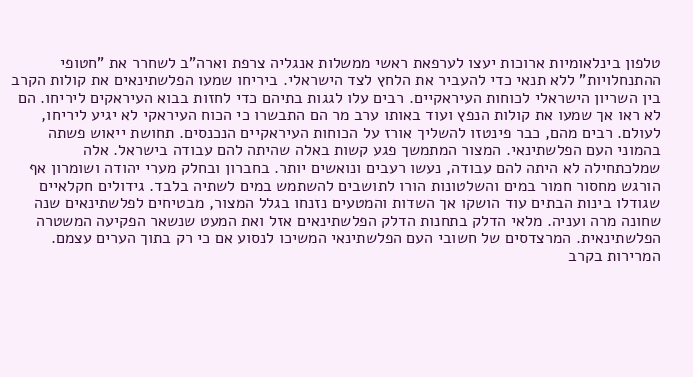טלפון בינלאומיות ארוכות יעצו לערפאת ראשי ממשלות אנגליה צרפת וארה"ב לשחרר את "חטופי ההתנחלויות" ללא תנאי כדי להעביר את הלחץ לצד הישראלי. ביריחו שמעו הפלשתינאים את קולות הקרב בין השריון הישראלי לכוחות העיראקיים. רבים עלו לגגות בתיהם כדי לחזות בבוא העיראקים ליריחו. הם לא ראו אך שמעו את קולות הנפץ ועוד באותו ערב מר הם התבשרו כי הכוח העיראקי לא יגיע ליריחו, לעולם. רבים מהם, כבר פינטזו להשליך אורז על הכוחות העיראקיים הנכנסים. תחושת ייאוש פשתה בהמוני העם הפלשתינאי. המצור המתמשך פגע קשות באלה שהיתה להם עבודה בישראל. אלה שמלכתחילה לא היתה להם עבודה, נעשו רעבים ונואשים יותר. בחברון ובחלק מערי יהודה ושומרון אף הורגש מחסור חמור במים והשלטונות הורו לתושבים להשתמש במים לשתיה בלבד. גידולים חקלאיים שגודלו בינות הבתים עוד הושקו אך השדות והמטעים נזנחו בגלל המצור, מבטיחים לפלשתינאים שנה שחונה מרה ועניה. מלאי הדלק בתחנות הדלק הפלשתינאים אזל ואת המעט שנשאר הפקיעה המשטרה הפלשתינאית. המרצדסים של חשובי העם הפלשתינאי המשיכו לנסוע אם כי רק בתוך הערים עצמם. המרירות בקרב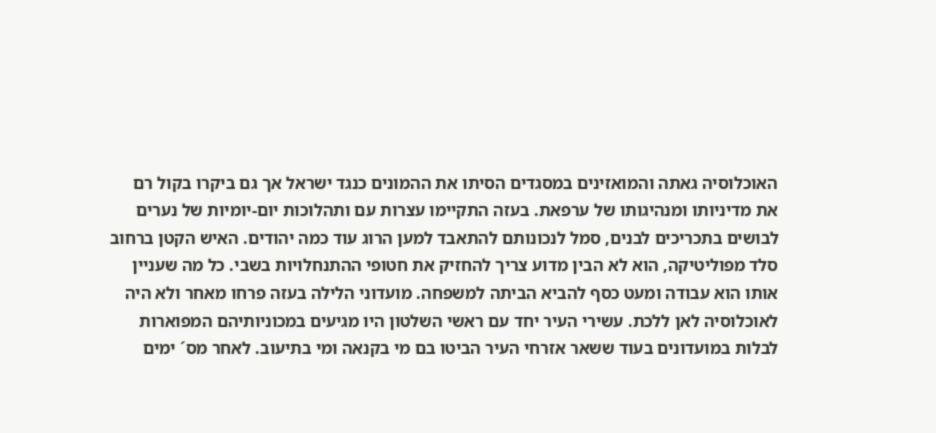האוכלוסיה גאתה והמואזינים במסגדים הסיתו את ההמונים כנגד ישראל אך גם ביקרו בקול רם את מדיניותו ומנהיגותו של ערפאת. בעזה התקיימו עצרות עם ותהלוכות יום-יומיות של נערים לבושים בתכריכים לבנים, סמל לנכונותם להתאבד למען הרוג עוד כמה יהודים. האיש הקטן ברחוב סלד מפוליטיקה, הוא לא הבין מדוע צריך להחזיק את חטופי ההתנחלויות בשבי. כל מה שעניין אותו הוא עבודה ומעט כסף להביא הביתה למשפחה. מועדוני הלילה בעזה פרחו מאחר ולא היה לאוכלוסיה לאן ללכת. עשירי העיר יחד עם ראשי השלטון היו מגיעים במכוניותיהם המפוארות לבלות במועדונים בעוד ששאר אזרחי העיר הביטו בם מי בקנאה ומי בתיעוב. לאחר מס´ ימים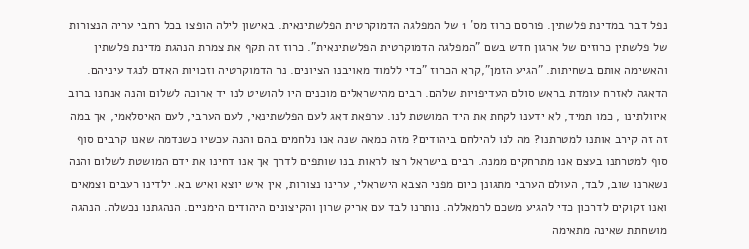נפל דבר במדינת פלשתין. פורסם כרוז מס´ 1 של המפלגה הדמוקרטית הפלשתינאית. באישון לילה הופצו בכל רחבי עריה הנצורות של פלשתין כרוזים של ארגון חדש בשם "המפלגה הדמוקרטית הפלשתינאית". כרוז זה תקף את צמרת הנהגת מדינת פלשתין והאשימה אותם בשחיתות. "הגיע הזמן",קרא הכרוז "כדי ללמוד מאויבנו הציונים. נר הדמוקרטיה וזכויות האדם לנגד עיניהם. הדאגה לאזרח עומדת בראש סולם העדיפויות שלהם. רבים מהישראלים מוכנים היו להושיט לנו יד ארוכה לשלום והנה אנחנו ברוב איוולתינו , כמו תמיד, לא ידענו לקחת את היד המושטת לנו. ערפאת דאג לעם הפלשתינאי, לעם הערבי, לעם האיסלאמי, אך במה זה זה קירב אותנו למטרתנו? מה לנו להילחם ביהודים? מזה כמאה שנה אנו נלחמים בהם והנה עכשיו כשנדמה שאנו קרבים סוף סוף למטרתנו בעצם אנו מתרחקים ממנה. רבים בישראל רצו לראות בנו שותפים לדרך אך אנו דחינו את ידם המושטת לשלום והנה נשארנו שוב, לבד, העולם הערבי מתגונן כיום מפני הצבא הישראלי, ערינו נצורות, אין איש יוצא ואיש בא. ילדינו רעבים וצמאים ואנו זקוקים לדרכון כדי להגיע משכם לרמאללה. נותרנו לבד עם אריק שרון והקיצונים היהודים הימניים. הנהגתנו נכשלה. הנהגה מושחתת שאינה מתאימה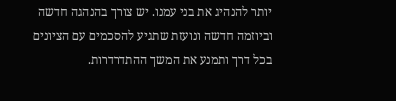יותר להנהיג את בני עמנו. יש צורך בהנהגה חדשה וביוזמה חדשה ונועזת שתגיע להסכמים עם הציונים בכל דרך ותמנע את המשך ההתדרדרות.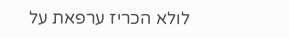לולא הכריז ערפאת על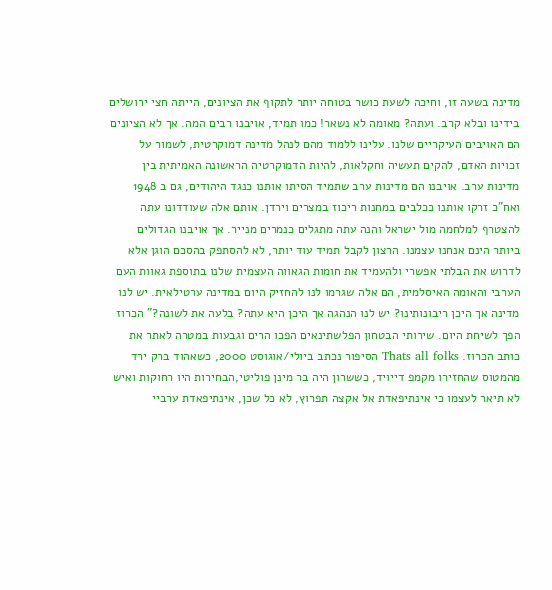מדינה בשעה זו, וחיכה לשעת כושר בטוחה יותר לתקוף את הציונים, הייתה חצי ירושלים בידינו ובלא קרב. ועתה? מאומה לא נשאר! כמו תמיד, אויבנו רבים המה. אך לא הציונים הם האויבים העיקריים שלנו. עלינו ללמוד מהם לנהל מדינה דמוקרטית, לשמור על זכויות האדם, להקים תעשיה וחקלאות, להיות הדמוקרטיה הראשונה האמיתית בין מדינות ערב. אויבנו הם מדינות ערב שתמיד הסיתו אותנו כנגד היהודים, גם ב 1948 ואח"כ זרקו אותנו ככלבים במחנות ריכוז במצרים וירדן. אותם אלה שעודדונו עתה להצטרף למלחמה מול ישראל והנה עתה מתגלים כנמרים מנייר. אך אויבנו הגדולים ביותר הינם אנחנו עצמנו. הרצון לקבל תמיד עוד יותר, לא להסתפק בהסכם הוגן אלא לדרוש את הבלתי אפשרי ולהעמיד את חומות הגאווה העצמית שלנו בתוספת גאוות העם הערבי והאומה האיסלמית, הם אלה שגרמו לנו להחזיק היום במדינה ערטילאית. יש לנו מדינה אך היכן ריבונותינו? יש לנו הנהגה אך היכן היא עתה? בלעה את לשונה?" הכרוז הפך לשיחת היום. שירותי הבטחון הפלשתינאים הפכו הרים וגבעות במטרה לאתר את כותב הכרוז. Thats all folks הסיפור נכתב ביולי/אוגוסט 2000, כשאהוד ברק ירד מהמטוס שהחזירו מקמפ דייויד, כששרון היה בר מינן פוליטי,הבחירות היו רחוקות ואיש לא תיאר לעצמו כי אינתיפאדת אל אקצה תפרוץ, לא כל שכן, אינתיפאדת ערביי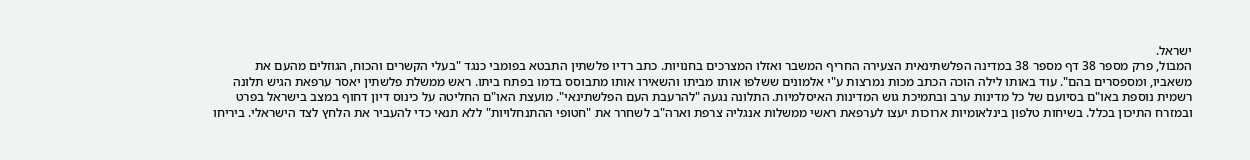ישראל.
המבול, פרק מספר 38 דף מספר 38 במדינה הפלשתינאית הצעירה החריף המשבר ואזלו המצרכים בחנויות. כתב רדיו פלשתין התבטא בפומבי כנגד "בעלי הקשרים והכוח, הגוזלים מהעם את משאביו, ומספסרים בהם". עוד באותו לילה הוכה הכתב מכות נמרצות ע"י אלמונים ששלפו אותו מביתו והשאירו אותו מתבוסס בדמו בפתח ביתו. ראש ממשלת פלשתין יאסר ערפאת הגיש תלונה רשמית נוספת באו"ם בסיועם של כל מדינות ערב ובתמיכת גוש המדינות האיסלמיות. התלונה נגעה "להרעבת העם הפלשתינאי". מועצת האו"ם החליטה על כינוס דיון דחוף במצב בישראל בפרט ובמזרח התיכון בכלל. בשיחות טלפון בינלאומיות ארוכות יעצו לערפאת ראשי ממשלות אנגליה צרפת וארה"ב לשחרר את "חטופי ההתנחלויות" ללא תנאי כדי להעביר את הלחץ לצד הישראלי. ביריחו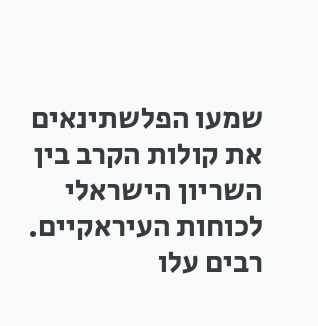שמעו הפלשתינאים את קולות הקרב בין השריון הישראלי לכוחות העיראקיים. רבים עלו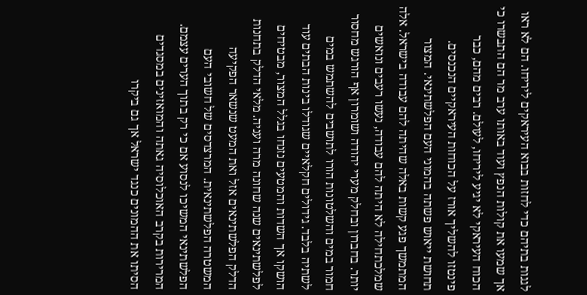לגגות בתיהם כדי לחזות בבוא העיראקים ליריחו. הם לא ראו אך שמעו את קולות הנפץ ועוד באותו ערב מר הם התבשרו כי הכוח העיראקי לא יגיע ליריחו, לעולם. רבים מהם, כבר פינטזו להשליך אורז על הכוחות העיראקיים הנכנסים. תחושת ייאוש פשתה בהמוני העם הפלשתינאי. המצור המתמשך פגע קשות באלה שהיתה להם עבודה בישראל. אלה שמלכתחילה לא היתה להם עבודה, נעשו רעבים ונואשים יותר. בחברון ובחלק מערי יהודה ושומרון אף הורגש מחסור חמור במים והשלטונות הורו לתושבים להשתמש במים לשתיה בלבד. גידולים חקלאיים שגודלו בינות הבתים עוד הושקו אך השדות והמטעים נזנחו בגלל המצור, מבטיחים לפלשתינאים שנה שחונה מרה ועניה. מלאי הדלק בתחנות הדלק הפלשתינאים אזל ואת המעט שנשאר הפקיעה המשטרה הפלשתינאית. המרצדסים של חשובי העם הפלשתינאי המשיכו לנסוע אם כי רק בתוך הערים עצמם. המרירות בקרב האוכלוסיה גאתה והמואזינים במסגדים הסיתו את ההמונים כנגד ישראל אך גם ביקרו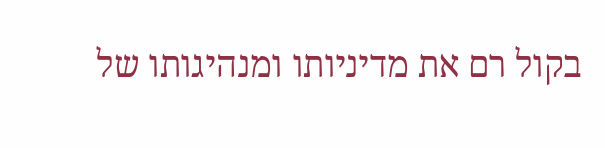בקול רם את מדיניותו ומנהיגותו של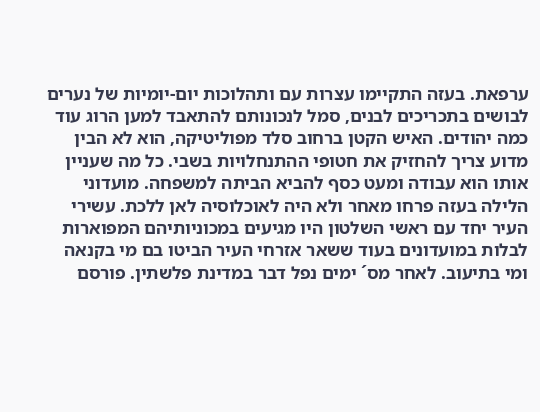ערפאת. בעזה התקיימו עצרות עם ותהלוכות יום-יומיות של נערים לבושים בתכריכים לבנים, סמל לנכונותם להתאבד למען הרוג עוד כמה יהודים. האיש הקטן ברחוב סלד מפוליטיקה, הוא לא הבין מדוע צריך להחזיק את חטופי ההתנחלויות בשבי. כל מה שעניין אותו הוא עבודה ומעט כסף להביא הביתה למשפחה. מועדוני הלילה בעזה פרחו מאחר ולא היה לאוכלוסיה לאן ללכת. עשירי העיר יחד עם ראשי השלטון היו מגיעים במכוניותיהם המפוארות לבלות במועדונים בעוד ששאר אזרחי העיר הביטו בם מי בקנאה ומי בתיעוב. לאחר מס´ ימים נפל דבר במדינת פלשתין. פורסם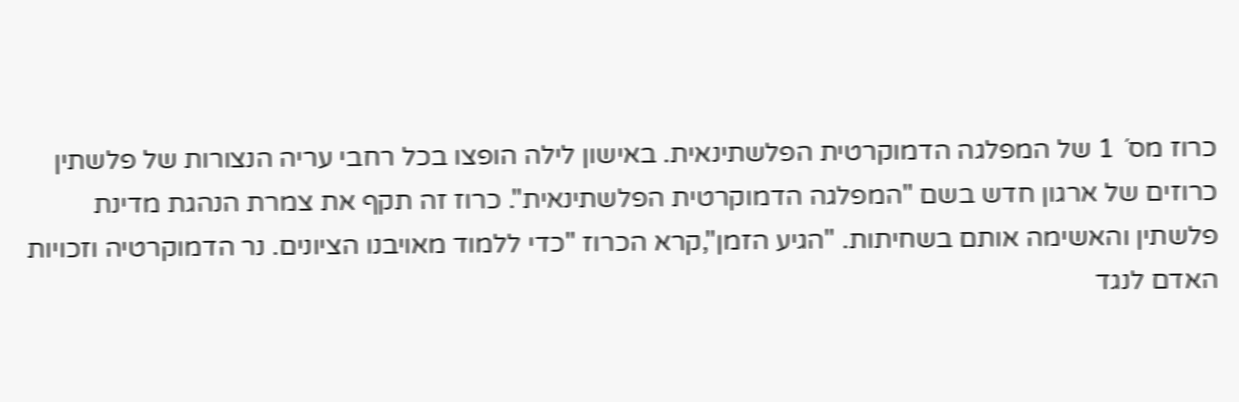כרוז מס´ 1 של המפלגה הדמוקרטית הפלשתינאית. באישון לילה הופצו בכל רחבי עריה הנצורות של פלשתין כרוזים של ארגון חדש בשם "המפלגה הדמוקרטית הפלשתינאית". כרוז זה תקף את צמרת הנהגת מדינת פלשתין והאשימה אותם בשחיתות. "הגיע הזמן",קרא הכרוז "כדי ללמוד מאויבנו הציונים. נר הדמוקרטיה וזכויות האדם לנגד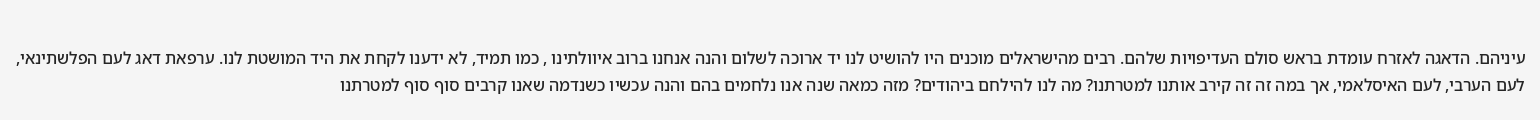עיניהם. הדאגה לאזרח עומדת בראש סולם העדיפויות שלהם. רבים מהישראלים מוכנים היו להושיט לנו יד ארוכה לשלום והנה אנחנו ברוב איוולתינו , כמו תמיד, לא ידענו לקחת את היד המושטת לנו. ערפאת דאג לעם הפלשתינאי, לעם הערבי, לעם האיסלאמי, אך במה זה זה קירב אותנו למטרתנו? מה לנו להילחם ביהודים? מזה כמאה שנה אנו נלחמים בהם והנה עכשיו כשנדמה שאנו קרבים סוף סוף למטרתנו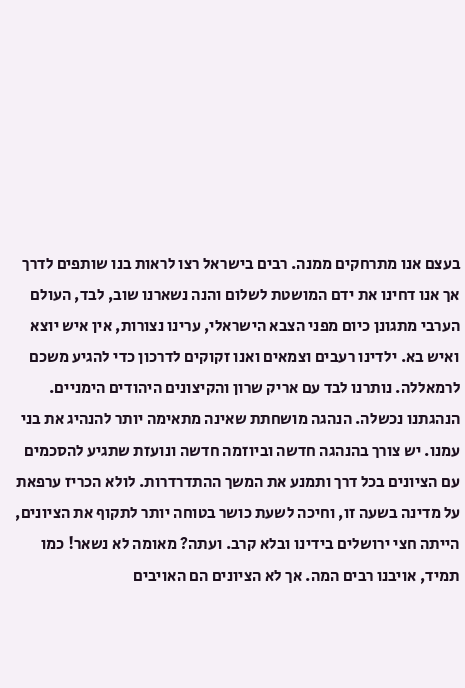בעצם אנו מתרחקים ממנה. רבים בישראל רצו לראות בנו שותפים לדרך אך אנו דחינו את ידם המושטת לשלום והנה נשארנו שוב, לבד, העולם הערבי מתגונן כיום מפני הצבא הישראלי, ערינו נצורות, אין איש יוצא ואיש בא. ילדינו רעבים וצמאים ואנו זקוקים לדרכון כדי להגיע משכם לרמאללה. נותרנו לבד עם אריק שרון והקיצונים היהודים הימניים. הנהגתנו נכשלה. הנהגה מושחתת שאינה מתאימה יותר להנהיג את בני עמנו. יש צורך בהנהגה חדשה וביוזמה חדשה ונועזת שתגיע להסכמים עם הציונים בכל דרך ותמנע את המשך ההתדרדרות. לולא הכריז ערפאת על מדינה בשעה זו, וחיכה לשעת כושר בטוחה יותר לתקוף את הציונים, הייתה חצי ירושלים בידינו ובלא קרב. ועתה? מאומה לא נשאר! כמו תמיד, אויבנו רבים המה. אך לא הציונים הם האויבים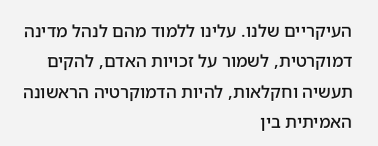העיקריים שלנו. עלינו ללמוד מהם לנהל מדינה דמוקרטית, לשמור על זכויות האדם, להקים תעשיה וחקלאות, להיות הדמוקרטיה הראשונה האמיתית בין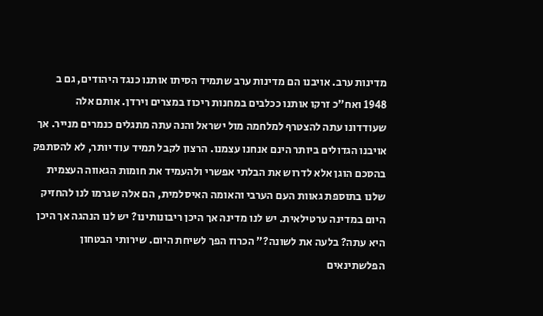מדינות ערב. אויבנו הם מדינות ערב שתמיד הסיתו אותנו כנגד היהודים, גם ב 1948 ואח"כ זרקו אותנו ככלבים במחנות ריכוז במצרים וירדן. אותם אלה שעודדונו עתה להצטרף למלחמה מול ישראל והנה עתה מתגלים כנמרים מנייר. אך אויבנו הגדולים ביותר הינם אנחנו עצמנו. הרצון לקבל תמיד עוד יותר, לא להסתפק בהסכם הוגן אלא לדרוש את הבלתי אפשרי ולהעמיד את חומות הגאווה העצמית שלנו בתוספת גאוות העם הערבי והאומה האיסלמית, הם אלה שגרמו לנו להחזיק היום במדינה ערטילאית. יש לנו מדינה אך היכן ריבונותינו? יש לנו הנהגה אך היכן היא עתה? בלעה את לשונה?" הכרוז הפך לשיחת היום. שירותי הבטחון הפלשתינאים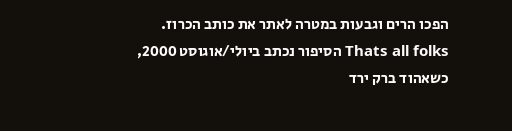הפכו הרים וגבעות במטרה לאתר את כותב הכרוז. Thats all folks הסיפור נכתב ביולי/אוגוסט 2000, כשאהוד ברק ירד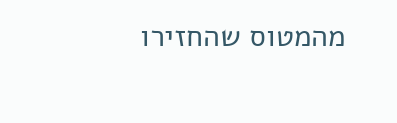מהמטוס שהחזירו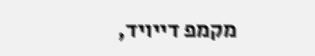מקמפ דייויד,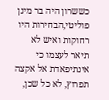כששרון היה בר מינן פוליטי,הבחירות היו רחוקות ואיש לא תיאר לעצמו כי אינתיפאדת אל אקצה תפרוץ, לא כל שכן,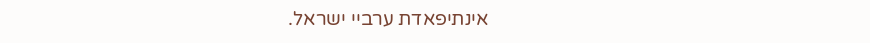אינתיפאדת ערביי ישראל.